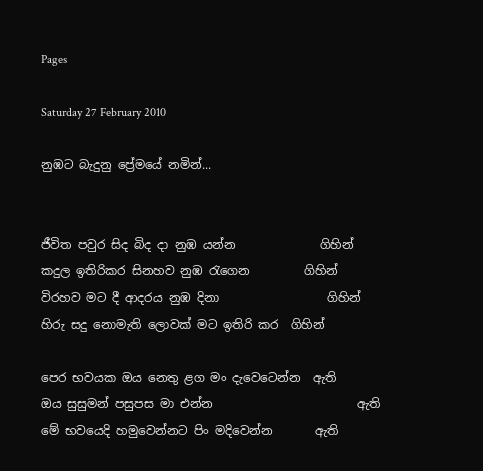Pages

Saturday 27 February 2010

නුඹට බැදුනු ප්‍රේමයේ නමින්...


ජීවිත පවුර සිද බිද දා නුඹ යන්න              ගිහින්
කදුල ඉතිරිකර සිනහ‍ව නුඹ රැගෙන         ගිහින්
විරහව ‍ම‍‍ට දී ‍ආදරය නුඹ දිනා                  ගිහින්
හිරු සදු නොමැති ලොවක් මට ඉතිරි කර ‍ ගිහින්

පෙර භව‍යක ඔය නෙතු ළ‍ග මං දැවෙටෙන්න  ඇති
ඔය සුසුමන් පසුපස ‍මා එන්න                        ඇති
මේ භවයෙදි හමුවෙන්නට පිං මදිවෙන්න       ඇති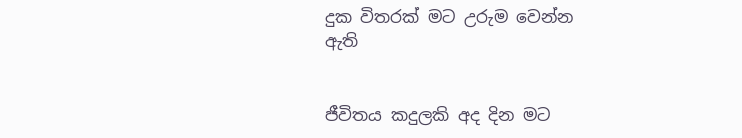දුක විතරක් මට උරුම වෙන්න                       ඇති


ජීවිතය කදුලකි අද දින මට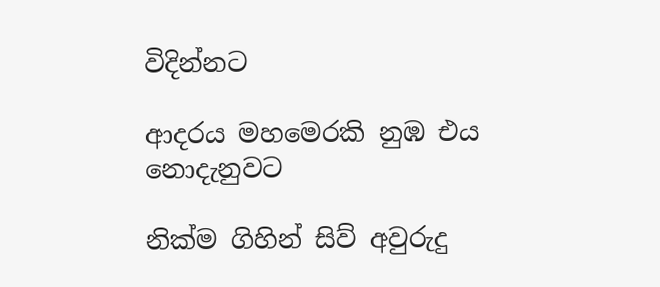විදින්නට

ආදරය මහමෙරකි නුඹ එය    නොදැනුවට

නික්ම ගිහින් සිව් අවුරුදු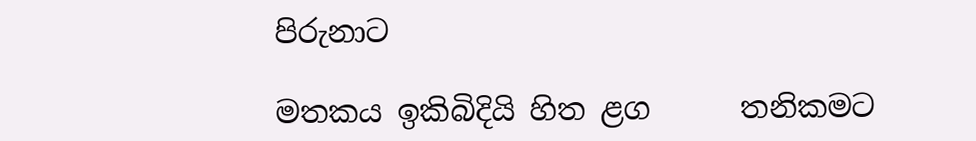පිරුනාට

මතකය ඉකිබිදියි හිත ළග      තනිකමට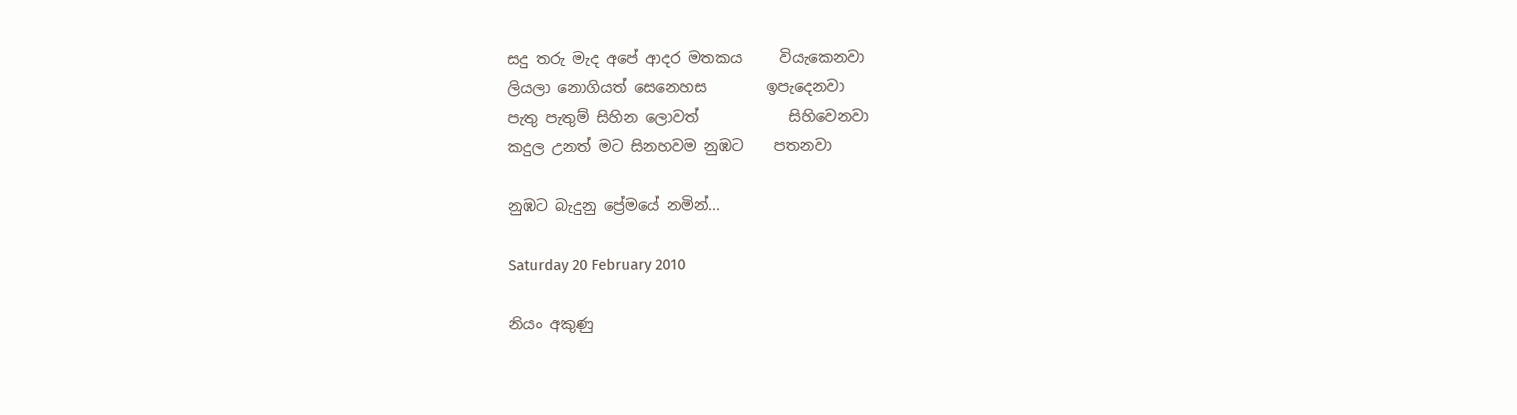සදු තරු මැද අපේ ආදර මතකය     වියැකෙනවා
ලියලා නොගියත් සෙනෙහස        ඉපැදෙනවා
පැතු පැතුම් සිහින ලොවත්            සිහිවෙනවා
කදුල උනත් මට සිනහ‍වම නුඹට    පතනවා

නුඹට බැදුනු ප්‍රේමයේ නමින්...

Saturday 20 February 2010

නියං අකුණු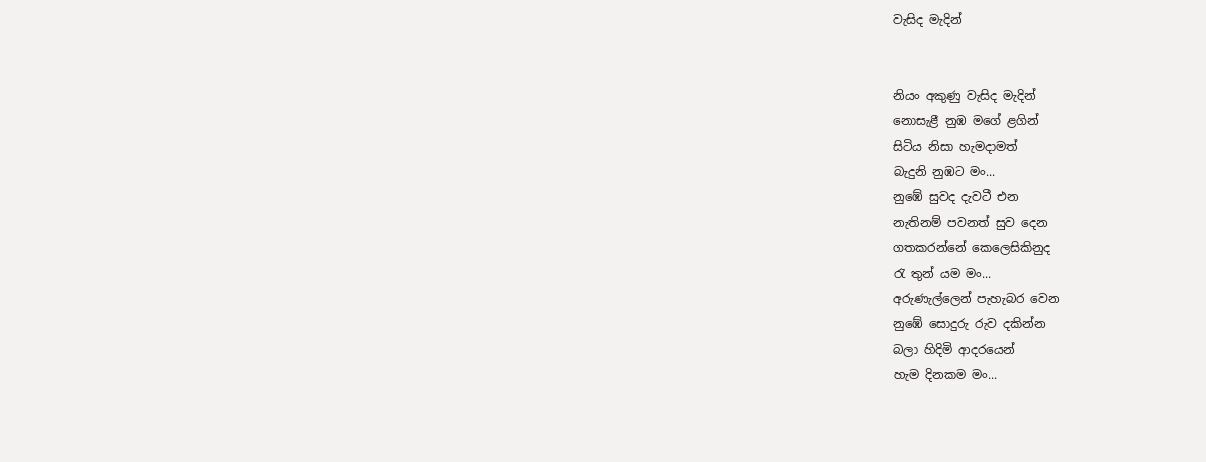වැසිද මැදින්


නියං අකුණු වැසිද මැදින්
නොසැළී නුඹ මගේ ළගින්
සිටිය නිසා හැමදාමත්
බැදුනි නුඹට මං...
නුඹේ සුවද දැවටී එන
නැතිනම් පවනත් සුව දෙන
ගතකරන්නේ කෙලෙසිකිනුද
රැ තුන් යම මං...
අරුණැල්ලෙන් පැහැබර වෙන
නුඹේ සොදුරු රුව දකින්න
බලා හිදිමි ආදරයෙන්
හැම දිනකම මං...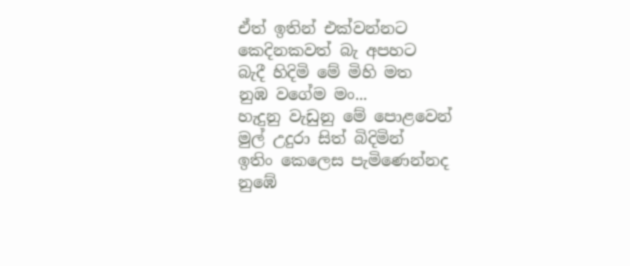ඒත් ඉතින් එක්වන්නට
කෙදිනකවත් බැ අපහට
බැදී හිදිමි මේ මිහි මත
නුඹ වගේම මං...
හැදුනු වැඩුනු මේ පොළවෙන්
මුල් උදුරා සිත් බිදිමින්
ඉතිං කෙලෙස පැමිණෙන්නද
නුඹේ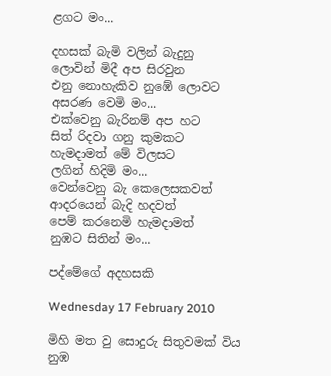ළගට මං...

දහසක් බැමි වලින් බැදුනු
ලොවින් මිදී අප සිරවුන
එනු නොහැකිව නුඹේ ලොවට
අසරණ වෙමි මං...
එක්වෙනු ‍බැරිනම් අප හ‍ට
සිත් රිදවා ගනු කුමකට
හැමදාමත් මේ විලසට
ලගින් හිදිමි මං...
වෙන්වෙනු බැ කෙලෙසක‍වත්
ආදරයෙන් බැදි ‍හදවත්
පෙම් කරනෙමි හැමදාමත්
නුඹට සිතින් මං...

පද්මේගේ අදහසකි

Wednesday 17 February 2010

මිහි මත වු සොදුරු සිතුවමක් විය නුඹ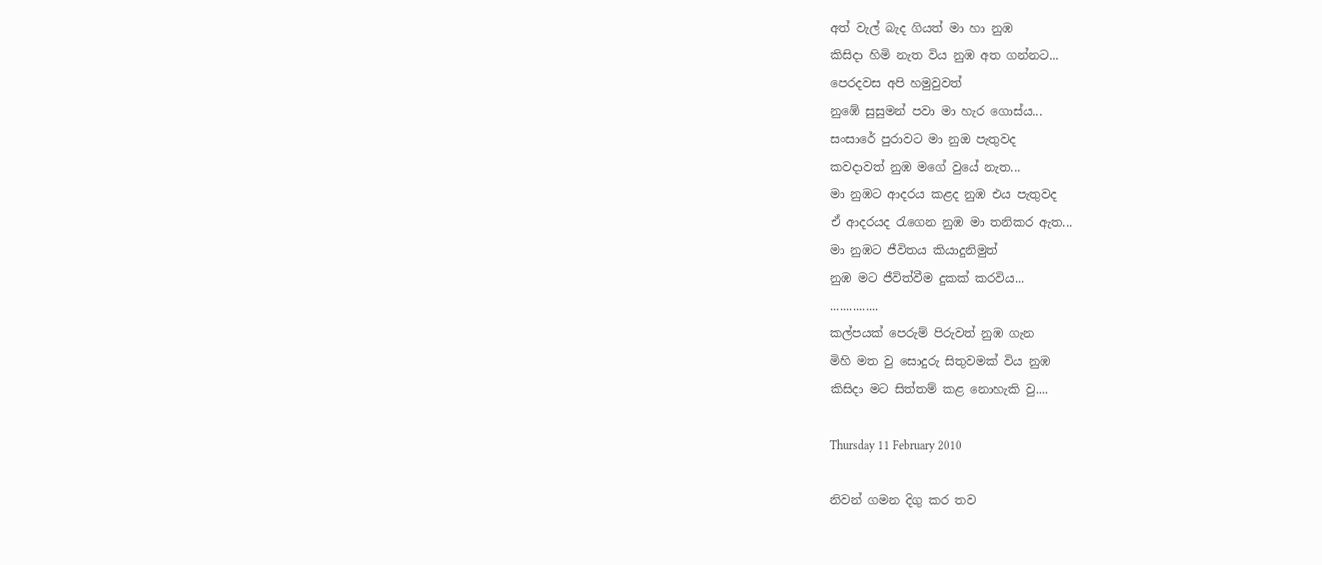අත් වැල් බැද ගියත් මා හා නුඹ
කිසිදා හිමි නැත විය නුඹ අත ගන්න‍‍ට‍...
පෙරදවස අපි හමුවුවත්
නුඹේ සුසුමන් පවා මා හැර ගොස්ය...
සංසාරේ පුරාවට මා නුඔ පැතුවද
කවදාවත් නුඹ ම‍‍ගේ වුයේ නැත...
මා නුඹට ආදරය කළද නුඹ එය පැතුවද
ඒ ආදරයද රැගෙන නුඹ මා තනිකර ඇත...
මා නුඹට ජීවිතය කියාදුනිමුත්
නුඹ මට ජීවිත්වීම දුකක් කරවිය...
...............
කල්පයක් පෙරුම් පිරුවත් නුඹ ගැන
මිහි මත වු සොදුරු සිතුවමක් විය නුඹ
කිසිදා මට සිත්තම් කළ නොහැකි වු....

Thursday 11 February 2010

නිවන් ගමන දිගු කර තව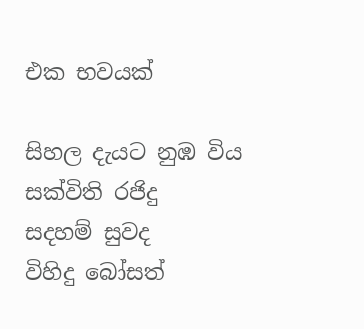එක භවයක්

සිහල දැයට නුඹ විය සක්විති රජිදු
සදහම් සුවද විහිදු ‍‍බෝසත්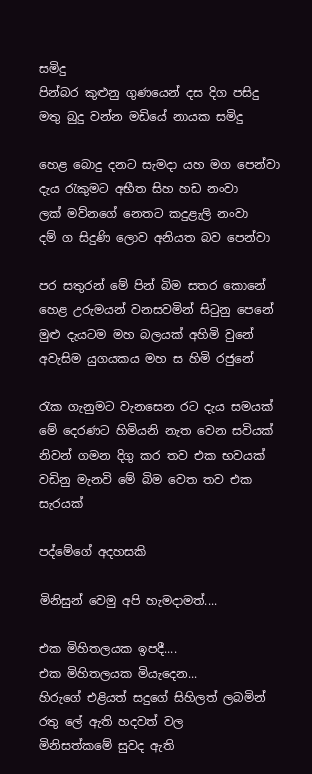සමිදු
පින්බර කුළුනු ගුණයෙන් දස දිග පසිදු
මතු බුදු වන්න මඩියේ නායක සමිදු

හෙළ ‍‍බොදු දනට සැමදා යහ මග පෙන්වා
දැය රැකුමට අභීත සිහ හඩ නංවා
ලක් මව්නගේ නෙතට කදුළැලි නංවා
දම් ග සිදුණි ලොව අනියත බව පෙන්වා

පර සතුරන් මේ පින් බිම සතර කොනේ
හෙළ උරුමයන් වනසවමින් සිටුනු පෙනේ
මුළු දැයටම මහ බලයක් අහිමි වුනේ
අවැසිම යුගයකය මහ ස හිමි රජුනේ

රැක ගැනුමට වැනසෙන ර‍ට දැය සමයක්
මේ දෙරණට හිමියනි නැත වෙන සවියක්
නිවන් ගමන දිගු කර තව එක භවයක්
වඩිනු මැනවි මේ බිම ‍වෙත තව එක සැර‍යක්

පද්මේගේ අදහසකි

මිනිසුන් වෙමු අපි හැමදාමත්....

එක මිහිතලයක ඉපදී....
එක මිහිතලයක මියැදෙන...
හිරුගේ එළියත් සදුගේ සිහිලත් ලබමින්
රතු ලේ ඇති හදවත් වල
මිනිසත්කමේ සුවද ඇති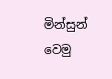මින්සුන් වෙමු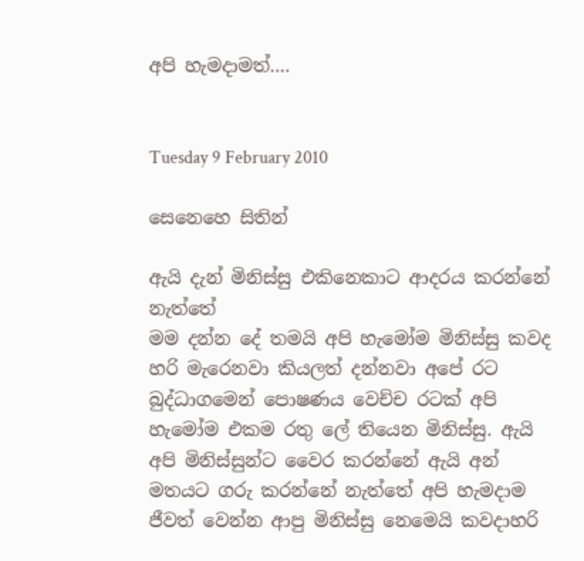අපි හැමදාමත්....


Tuesday 9 February 2010

සෙනෙහෙ සිතින්

ඇයි දැන් මිනිස්සු එකිනෙකාට ආදරය කරන්නේ නැත්තේ
මම දන්න දේ තමයි අපි හැමෝම මිනිස්සු කවද හරි මැරෙනවා කියලත් දන්නවා අපේ රට බුද්ධාගමෙන් පොෂණය වෙච්ච රටක් අපි හැමෝම එකම රතු ලේ තියෙන මිනිස්සු. ඇයි අපි මිනිස්සුන්ට වෛර කරන්නේ ඇයි අන් මතයට ගරු කරන්නේ නැත්තේ අපි හැමදාම ජීවත් වෙන්න ආපු මිනිස්සු නෙමෙයි කවදාහරි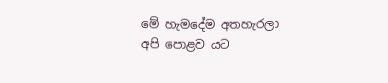මේ හැමදේම අතහැරලා අපි පොළව යට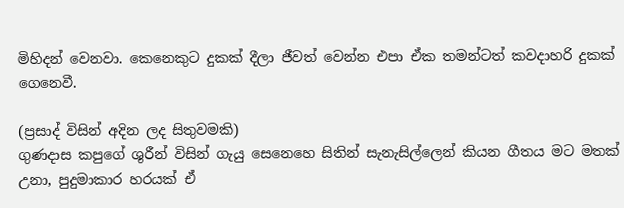මිහිදන් වෙනවා. කෙනෙකුට දුකක් දීලා ජීවත් වෙන්න එපා ඒක තමන්ටත් කවදාහරි දුකක් ගෙනෙවී.

(ප්‍රසාද් විසින් අදින ලද සිතුවමකි)
ගුණදාස කපුගේ ශුරීන් විසින් ගැයු සෙනෙහෙ සිතින් සැනැසිල්ලෙන් කියන ගීතය මට මතක් උනා, පුදුමාකාර හරයක් ඒ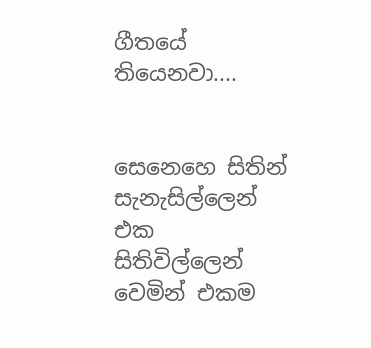ගීතයේ තියෙනවා....


සෙනෙහෙ සිතින් සැනැසිල්ලෙන්
එක සිතිවිල්ලෙන්
වෙමින් එකම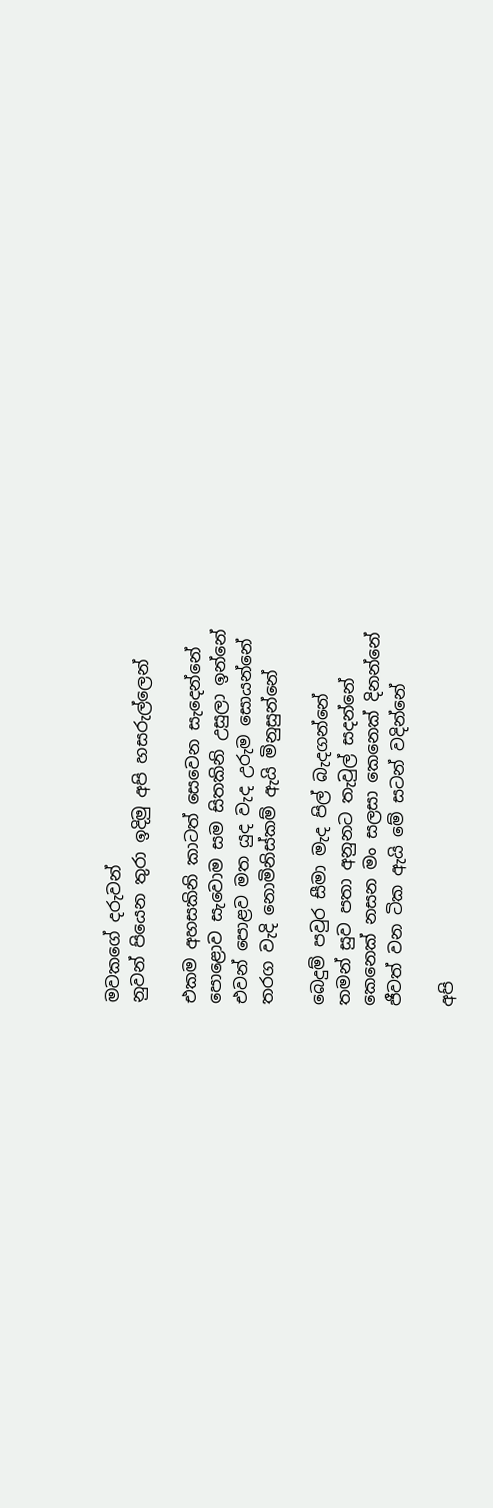මවකගේ දරුවන්
නුවන් පියෙන තුරා ඉදිමු අපි හසරුල්ලෙන්

එකම අහසකිනි කාටත් සෙවෙන සැදෙන්නේ
පොළොව සැවොම සම සිතකිනි උසුලා ඉන්නේ
එවන් පොළව මත යුද වැද උරුම සොයන්නේ
තරග වැදි නොමිනිස්කම් ඇයි මිනුසුන්නේ

බෙදුම් පවුර සීමා මැද පිල් බැදගන්නේ
තමන් සුව පතා අනුනට තැවුල් සදන්නේ
කෙනෙක් නසන මං සලසා කෙනෙක් දිනන්නේ
ජීවත් ‍වන ටික ඇයි මේ සටන් ‍වදින්නේ

අපි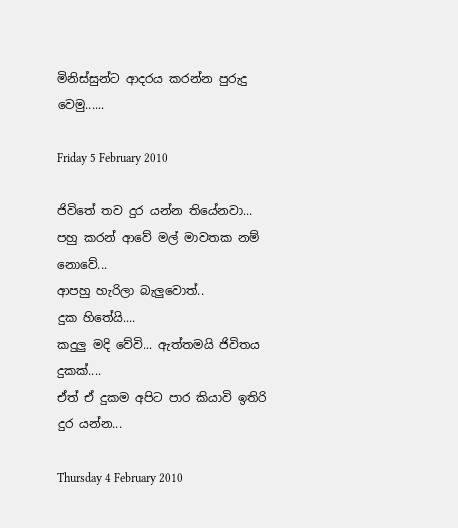මිනිස්සුන්ට ආදරය කරන්න පුරුදු වෙමු......

Friday 5 February 2010

ජිවිතේ තව දුර යන්න තියේනවා...
පහු කරන් ආවේ මල් මාවතක නම් නොවේ...
ආපහු හැරිලා බැලුවොත්..
දුක හිතේයි....
කදුලු මදි වේවි... ඇත්තමයි ජිවිතය දුකක්....
ඒත් ඒ දුකම අපිට පාර කියාවි ඉතිරි දුර යන්න...

Thursday 4 February 2010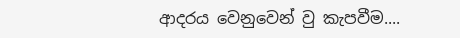ආදරය ‍වෙනු‍වෙන් ‍වු කැපවීම....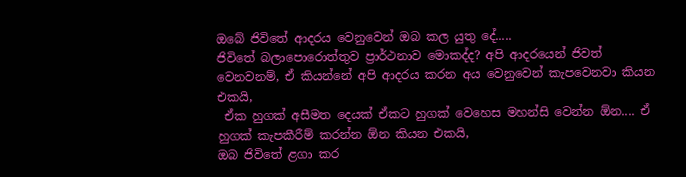ඔබේ ජිවිතේ ආදරය වෙනුවෙන් ඔබ කල යුතු ‍දේ.....
ජිවිතේ බලාපොරොත්තුව ප්‍රාර්ථනාව මොකද්ද? අපි ‍ආදරයෙන් ජිවත් වෙනවනම්, ඒ කියන්නේ අපි ආදර‍ය කරන අය වෙනුවෙන් කැපවෙන‍වා කියන එක‍යි,
 ඒක හුගක් අසීමත දෙයක් ඒකට හුගක් ‍වෙහෙස මහන්සි වෙන්න ඕන.... ඒ හුගක් කැපකීරීම් කරන්න ඕන කියන එක‍යි,
ඔබ ජිවිතේ ළගා කර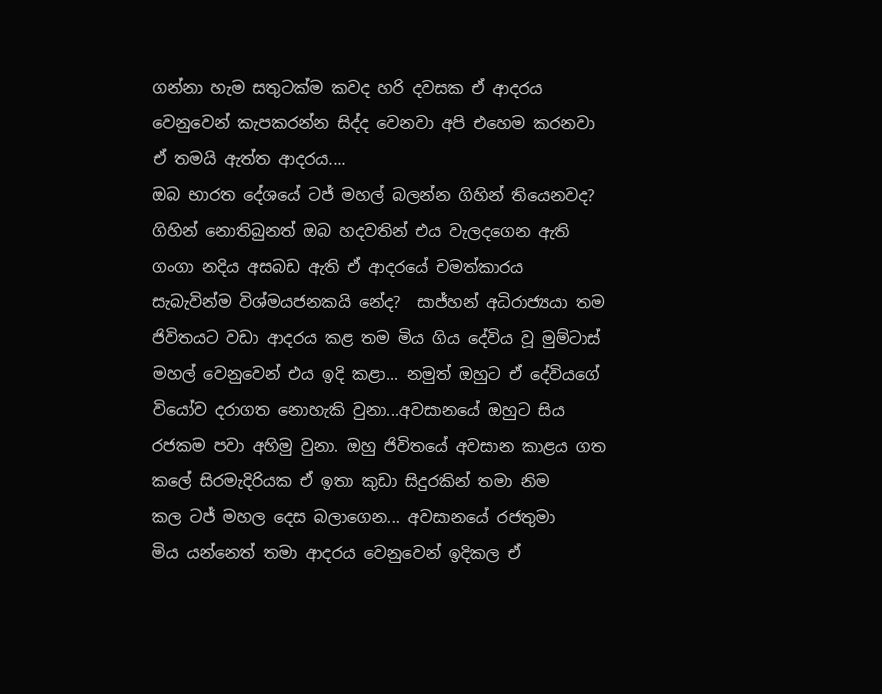ගන්නා හැම සතුටක්ම ක‍වද හරි ද‍වසක ඒ ආදරය වෙනුවෙන් කැපකරන්න සිද්ද වෙනවා අපි එහෙම කරනවා ඒ තම‍යි ඇත්ත ආදර‍ය....
ඔබ ‍භාරත ‍දේශයේ ‍ටජ් මහල් බලන්න ගිහින් ති‍යෙනවද? ගිහින් නොතිබුනත් ඔබ හදවතින් එය වැලදගෙන ඇති
ගංගා නදිය අසබඩ ඇති ඒ ආදරයේ චමත්කාරය සැබැවින්ම විශ්මයජනකයි නේද?  සාජ්හන් අධිරාජ්‍යයා තම ජිවිත‍යට වඩා ආදරය කළ තම‍ මිය ගිය ‍දේ‍විය වූ මුම්ටාස් මහල් ‍වෙනුවෙන් එය ඉදි කළා... නමුත් ඔහුට ඒ දේවියගේ වියෝව දරාගත නොහැකි වුනා...අවසානයේ ඔහුට සිය රජකම පවා අහිමු වුනා. ඔහු‍ ජිවිතයේ අ‍වසාන කාළය ගත කලේ සිරමැදිරියක ඒ ඉතා කුඩා සිදුරකින් තමා නිම කල ‍ටජ් ම‍හල දෙස බලාගෙන... අ‍වසානයේ රජතුමා මිය ‍යන්නෙත් තමා ආදරය වෙනුවෙන් ඉදිකල ඒ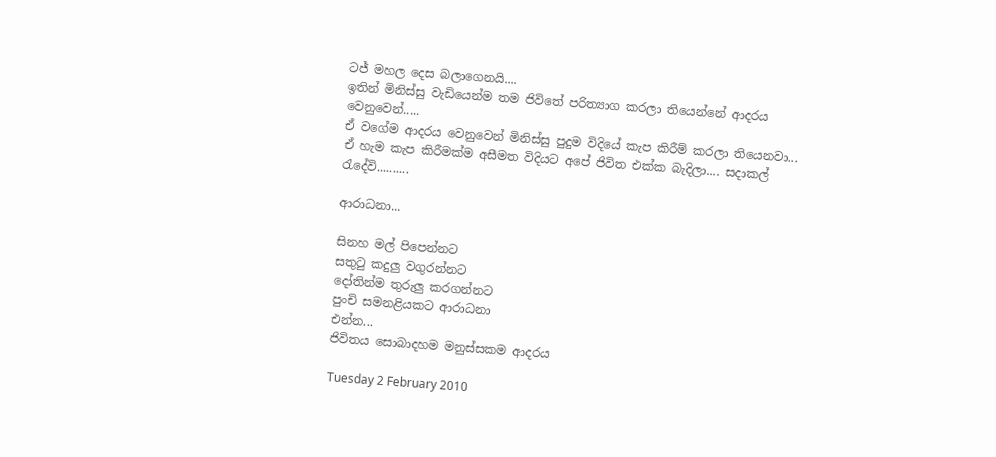ටජ් මහල දෙස බලාගෙනයි....
ඉතින් මිනිස්සු ‍වැඩියෙන්ම තම ජිවිතේ පරිත්‍යාග කරලා තියෙන්නේ ආදරය වෙනු‍වෙන්.....
ඒ ‍ව‍ගේම ආදරය වෙනුවෙන් මිනිස්සු පුදුම ‍විදියේ කැප කිරීම් කරලා තියෙනවා... ඒ ‍හැම කැප කිරීමක්ම ‍අසීමත විදියට අපේ ජිවිත එක්ක බැදිලා.... සදාකල් රැදේවි..........

ආරාධනා...

සිනහ මල් පිපෙන්නට
සතුටු කදුලු වගුරන්නට
දෝතින්ම තුරුලු කරගන්නට
පුංචි සමනළියකට ආරාධනා
එන්න...
ජිවිතය සොබාදහම මනුස්සකම ආදරය

Tuesday 2 February 2010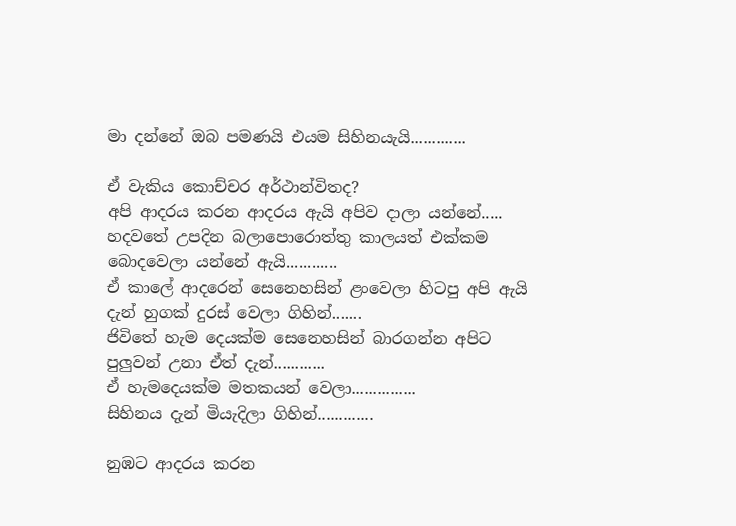මා දන්නේ ඔබ පමණයි එයම සිහිනයැයි.............

ඒ වැකිය කොච්චර අර්ථාන්විතද?
අපි ආදරය කරන ආදරය ඇයි අපිව දාලා යන්නේ.....
හදවතේ උපදින බලාපොරොත්තු කාලයත් එක්කම බොදවෙලා යන්නේ ඇයි............
ඒ කාලේ ආදරෙන් සෙනෙහසින් ළංවෙලා හිටපු අපි ඇයි දැන් හුගක් දුරස් වෙලා ගිහින්.......
ජිවිතේ හැම දෙයක්ම සෙනෙහසින් බාරගන්න අපිට පුලුවන් උනා ඒත් දැන්............
ඒ හැමදෙයක්ම මතකයන් වෙලා...............
සිහිනය දැන් මියැදිලා ගිහින්.............

නුඹට ආදරය කරන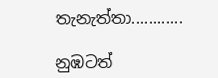තැනැත්තා............

නුඹටත්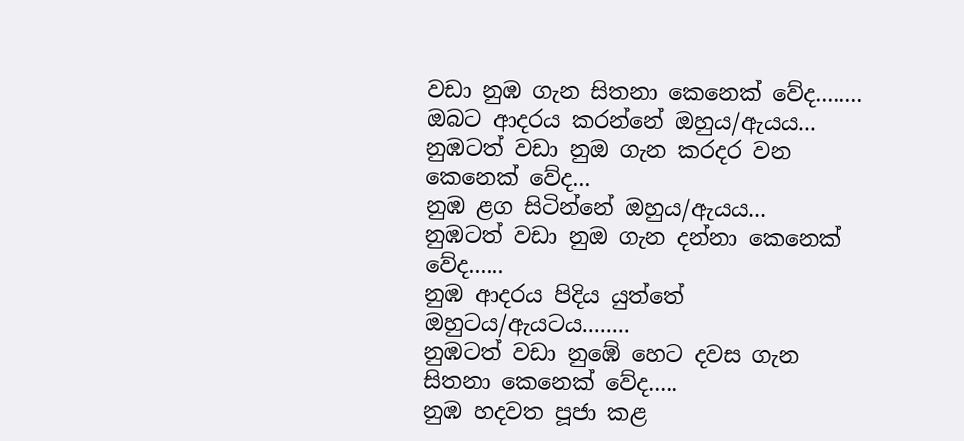වඩා නුඹ ගැන සිතනා කෙනෙක් වේද........
ඔබට ආදරය කරන්නේ ඔහුය/ඇයය...
නුඹටත් වඩා නුඔ ගැන කරදර වන කෙනෙක් වේද...
නුඹ ළග සිටින්නේ ඔහුය/ඇයය...
නුඹටත් වඩා නුඔ ගැන දන්නා කෙනෙක් වේද......
නුඹ ආදරය පිදිය යුත්තේ ඔහුටය/ඇයටය........
නුඹටත් වඩා නුඹේ හෙට දවස ගැන සිතනා කෙනෙක් වේද.....
නුඹ හදවත පූජා කළ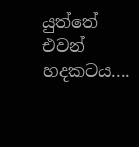යුත්තේ එවන් හදකටය....